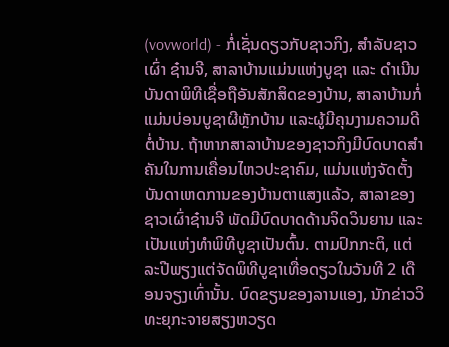(vovworld) - ກໍ່ເຊັ່ນດຽວກັບຊາວກິງ, ສຳລັບຊາວເຜົ່າ ຊ໋ານຈີ, ສາລາບ້ານແມ່ນແຫ່ງບູຊາ ແລະ ດຳເນີນບັນດາພິທີເຊື່ອຖືອັນສັກສິດຂອງບ້ານ, ສາລາບ້ານກໍ່ແມ່ນບ່ອນບູຊາຜີຫຼັກບ້ານ ແລະຜູ້ມີຄຸນງາມຄວາມດີຕໍ່ບ້ານ. ຖ້າຫາກສາລາບ້ານຂອງຊາວກິງມີບົດບາດສຳຄັນໃນການເຄື່ອນໄຫວປະຊາຄົມ, ແມ່ນແຫ່ງຈັດຕັ້ງບັນດາເຫດການຂອງບ້ານຕາແສງແລ້ວ, ສາລາຂອງຊາວເຜົ່າຊ໋ານຈີ ພັດມີບົດບາດດ້ານຈິດວິນຍານ ແລະ ເປັນແຫ່ງທຳພິທີບູຊາເປັນຕົ້ນ. ຕາມປົກກະຕິ, ແຕ່ລະປີພຽງແຕ່ຈັດພິທີບູຊາເທື່ອດຽວໃນວັນທີ 2 ເດືອນຈຽງເທົ່ານັ້ນ. ບົດຂຽນຂອງລານແອງ, ນັກຂ່າວວິທະຍຸກະຈາຍສຽງຫວຽດ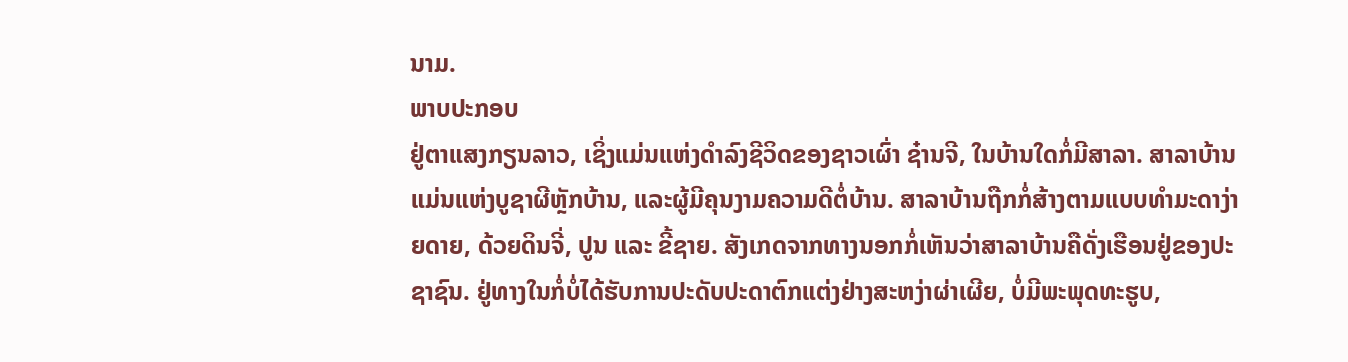ນາມ.
ພາບປະກອບ
ຢູ່ຕາແສງກຽນລາວ, ເຊິ່ງແມ່ນແຫ່ງດຳລົງຊີວິດຂອງຊາວເຜົ່າ ຊ໋ານຈີ, ໃນບ້ານໃດກໍ່ມີສາລາ. ສາລາບ້ານແມ່ນແຫ່ງບູຊາຜີຫຼັກບ້ານ, ແລະຜູ້ມີຄຸນງາມຄວາມດີຕໍ່ບ້ານ. ສາລາບ້ານຖືກກໍ່ສ້າງຕາມແບບທຳມະດາງ່າຍດາຍ, ດ້ວຍດິນຈີ່, ປູນ ແລະ ຂີ້ຊາຍ. ສັງເກດຈາກທາງນອກກໍ່ເຫັນວ່າສາລາບ້ານຄືດັ່ງເຮືອນຢູ່ຂອງປະຊາຊົນ. ຢູ່ທາງໃນກໍ່ບໍ່ໄດ້ຮັບການປະດັບປະດາຕົກແຕ່ງຢ່າງສະຫງ່າຜ່າເຜີຍ, ບໍ່ມີພະພຸດທະຮູບ,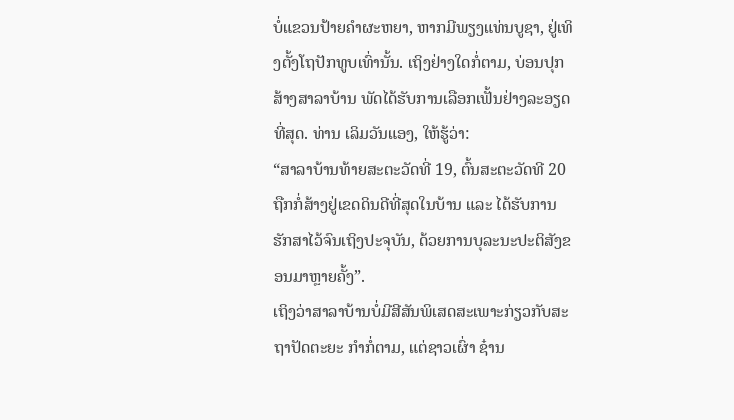ບໍ່ແຂວນປ້າຍຄຳຜະຫຍາ, ຫາກມີພຽງແທ່ນບູຊາ, ຢູ່ເທິງຕັ້ງໂຖປັກທູບເທົ່ານັ້ນ. ເຖິງຢ່າງໃດກໍ່ຕາມ, ບ່ອນປຸກສ້າງສາລາບ້ານ ພັດໄດ້ຮັບການເລືອກເຟັ້ນຢ່າງລະອຽດທີ່ສຸດ. ທ່ານ ເລິມວັນແອງ, ໃຫ້ຮູ້ວ່າ:
“ສາລາບ້ານທ້າຍສະຕະວັດທີ່ 19, ຕົ້ນສະຕະວັດທີ 20 ຖືກກໍ່ສ້າງຢູ່ເຂດດິນດີທີ່ສຸດໃນບ້ານ ແລະ ໄດ້ຮັບການຮັກສາໄວ້ຈົນເຖິງປະຈຸບັນ, ດ້ວຍການບຸລະນະປະຕິສັງຂອນມາຫຼາຍຄັ້ງ”.
ເຖິງວ່າສາລາບ້ານບໍ່ມີສີສັນພິເສດສະເພາະກ່ຽວກັບສະຖາປັດຕະຍະ ກຳກໍ່ຕາມ, ແຕ່ຊາວເຜົ່າ ຊ໋ານ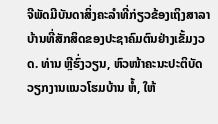ຈີພັດມີບັນດາສິ່ງຄະລຳທີ່ກ່ຽວຂ້ອງເຖິງສາລາບ້ານທີ່ສັກສິດຂອງປະຊາຄົມຕົນຢ່າງເຂັ້ມງວດ. ທ່ານ ຫຼີຮົ່ງວຽນ, ຫົວໜ້າຄະນະປະຕິບັດວຽກງານແນວໂຮມບ້ານ ຫໍ້, ໃຫ້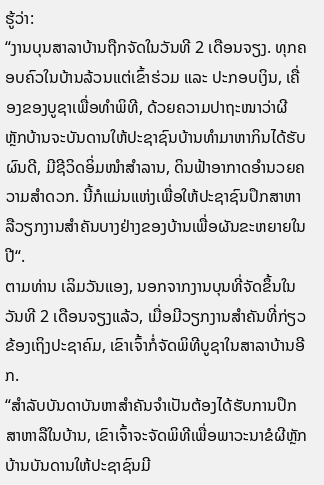ຮູ້ວ່າ:
“ງານບຸນສາລາບ້ານຖືກຈັດໃນວັນທີ 2 ເດືອນຈຽງ. ທຸກຄອບຄົວໃນບ້ານລ້ວນແຕ່ເຂົ້າຮ່ວມ ແລະ ປະກອບເງິນ, ເຄື່ອງຂອງບູຊາເພື່ອທຳພິທີ, ດ້ວຍຄວາມປາຖະໜາວ່າຜີຫຼັກບ້ານຈະບັນດານໃຫ້ປະຊາຊົນບ້ານທຳມາຫາກິນໄດ້ຮັບຜົນດີ, ມີຊີວິດອິ່ມໜຳສຳລານ, ດິນຟ້າອາກາດອຳນວຍຄວາມສຳດວກ. ນີ້ກໍແມ່ນແຫ່ງເພື່ອໃຫ້ປະຊາຊົນປຶກສາຫາລືວຽກງານສຳຄັນບາງຢ່າງຂອງບ້ານເພື່ອຜັນຂະຫຍາຍໃນປີ“.
ຕາມທ່ານ ເລິມວັນແອງ, ນອກຈາກງານບຸນທີ່ຈັດຂຶ້ນໃນວັນທີ 2 ເດືອນຈຽງແລ້ວ, ເມື່ອມີວຽກງານສຳຄັນທີ່ກ່ຽວຂ້ອງເຖິງປະຊາຄົມ, ເຂົາເຈົ້າກໍ່ຈັດພິທີບູຊາໃນສາລາບ້ານອີກ.
“ສຳລັບບັນດາບັນຫາສຳຄັນຈຳເປັນຕ້ອງໄດ້ຮັບການປຶກສາຫາລືໃນບ້ານ, ເຂົາເຈົ້າຈະຈັດພິທີເພື່ອພາວະນາຂໍຜີຫຼັກບ້ານບັນດານໃຫ້ປະຊາຊົນມີ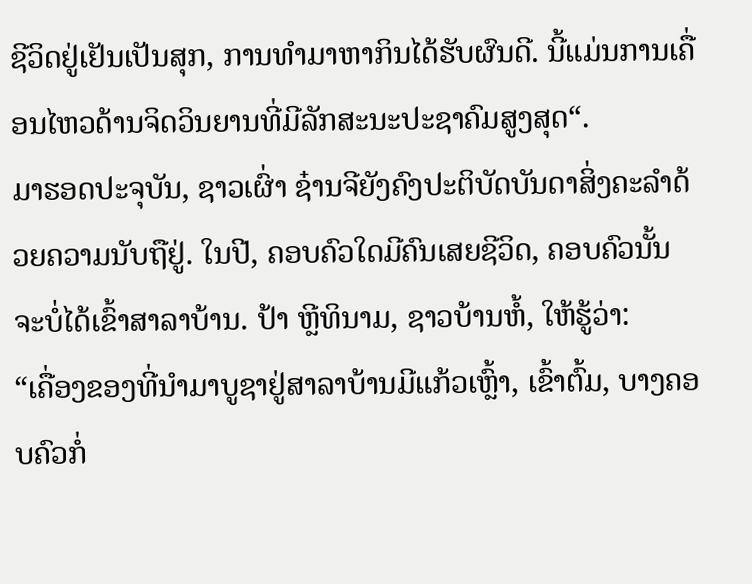ຊີວິດຢູ່ເຢັນເປັນສຸກ, ການທຳມາຫາກິນໄດ້ຮັບຜົນດີ. ນີ້ແມ່ນການເຄື່ອນໄຫວດ້ານຈິດວິນຍານທີ່ມີລັກສະນະປະຊາຄົມສູງສຸດ“.
ມາຮອດປະຈຸບັນ, ຊາວເຜົ່າ ຊ໋ານຈີຍັງຄົງປະຕິບັດບັນດາສິ່ງຄະລຳດ້ວຍຄວາມນັບຖືຢູ່. ໃນປີ, ຄອບຄົວໃດມີຄົນເສຍຊີວິດ, ຄອບຄົວນັ້ນຈະບໍ່ໄດ້ເຂົ້າສາລາບ້ານ. ປ້າ ຫຼີທິນາມ, ຊາວບ້ານຫໍ້, ໃຫ້ຮູ້ວ່າ:
“ເຄື່ອງຂອງທີ່ນຳມາບູຊາຢູ່ສາລາບ້ານມີແກ້ວເຫຼົ້າ, ເຂົ້າຕົ້ມ, ບາງຄອບຄົວກໍ່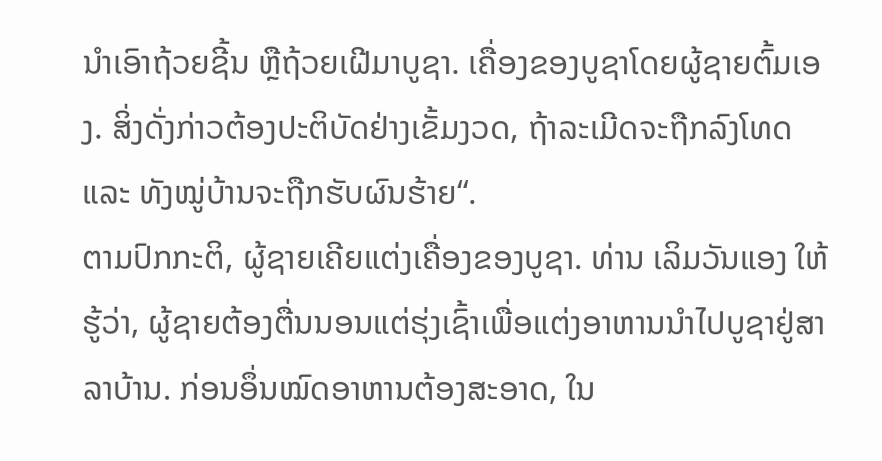ນຳເອົາຖ້ວຍຊີ້ນ ຫຼືຖ້ວຍເຝີມາບູຊາ. ເຄື່ອງຂອງບູຊາໂດຍຜູ້ຊາຍຕົ້ມເອງ. ສິ່ງດັ່ງກ່າວຕ້ອງປະຕິບັດຢ່າງເຂັ້ມງວດ, ຖ້າລະເມີດຈະຖືກລົງໂທດ ແລະ ທັງໝູ່ບ້ານຈະຖືກຮັບຜົນຮ້າຍ“.
ຕາມປົກກະຕິ, ຜູ້ຊາຍເຄີຍແຕ່ງເຄື່ອງຂອງບູຊາ. ທ່ານ ເລິມວັນແອງ ໃຫ້ຮູ້ວ່າ, ຜູ້ຊາຍຕ້ອງຕື່ນນອນແຕ່ຮຸ່ງເຊົ້າເພື່ອແຕ່ງອາຫານນຳໄປບູຊາຢູ່ສາລາບ້ານ. ກ່ອນອຶ່ນໝົດອາຫານຕ້ອງສະອາດ, ໃນ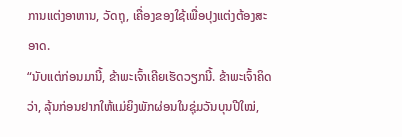ການແຕ່ງອາຫານ, ວັດຖຸ, ເຄື່ອງຂອງໃຊ້ເພື່ອປຸງແຕ່ງຕ້ອງສະອາດ.
“ນັບແຕ່ກ່ອນມານີ້, ຂ້າພະເຈົ້າເຄີຍເຮັດວຽກນີ້. ຂ້າພະເຈົ້າຄິດວ່າ, ລຸ້ນກ່ອນຢາກໃຫ້ແມ່ຍິງພັກຜ່ອນໃນຊຸ່ມວັນບຸນປີໃໝ່,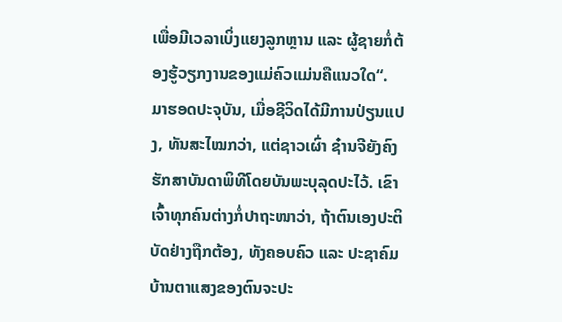ເພື່ອມີເວລາເບິ່ງແຍງລູກຫຼານ ແລະ ຜູ້ຊາຍກໍ່ຕ້ອງຮູ້ວຽກງານຂອງແມ່ຄົວແມ່ນຄືແນວໃດ“.
ມາຮອດປະຈຸບັນ, ເມື່ອຊີວິດໄດ້ມີການປ່ຽນແປງ, ທັນສະໄໝກວ່າ, ແຕ່ຊາວເຜົ່າ ຊ໋ານຈີຍັງຄົງຮັກສາບັນດາພິທີໂດຍບັນພະບຸລຸດປະໄວ້. ເຂົາເຈົ້າທຸກຄົນຕ່າງກໍ່ປາຖະໜາວ່າ, ຖ້າຕົນເອງປະຕິບັດຢ່າງຖືກຕ້ອງ, ທັງຄອບຄົວ ແລະ ປະຊາຄົມບ້ານຕາແສງຂອງຕົນຈະປະ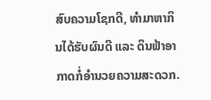ສົບຄວາມໂຊກດີ, ທຳມາຫາກິນໄດ້ຮັບຜົນດີ ແລະ ດິນຟ້າອາກາດກໍ່ອຳນວຍຄວາມສະດວກ.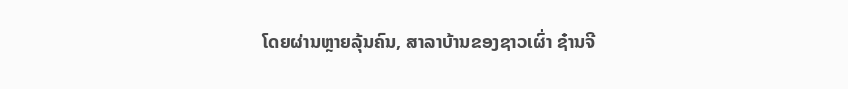ໂດຍຜ່ານຫຼາຍລຸ້ນຄົນ, ສາລາບ້ານຂອງຊາວເຜົ່າ ຊ໋ານຈີ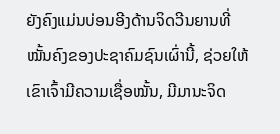ຍັງຄົງແມ່ນບ່ອນອີງດ້ານຈິດວີນຍານທີ່ໝັ້ນຄົງຂອງປະຊາຄົມຊົນເຜົ່ານີ້, ຊ່ວຍໃຫ້ເຂົາເຈົ້າມີຄວາມເຊື່ອໝັ້ນ, ມີມານະຈິດ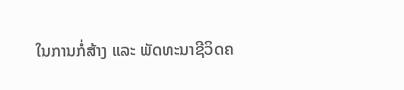ໃນການກໍ່ສ້າງ ແລະ ພັດທະນາຊີວິດຄ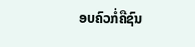ອບຄົວກໍ່ຄືຊົນ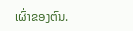ເຜົ່າຂອງຕົນ.